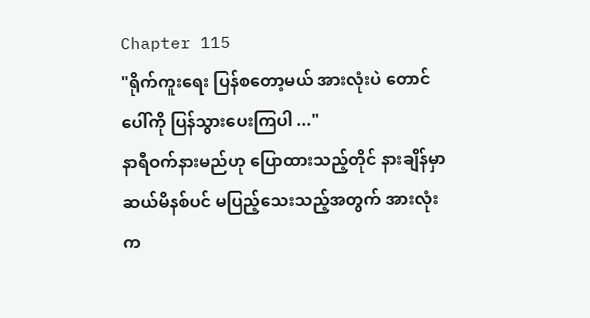Chapter 115
"ရိုက်ကူးရေး ပြန်စတော့မယ် အားလုံးပဲ တောင်ပေါ်ကို ပြန်သွားပေးကြပါ ..."
နာရီဝက်နားမည်ဟု ပြောထားသည့်တိုင် နားချိန်မှာ ဆယ်မိနစ်ပင် မပြည့်သေးသည့်အတွက် အားလုံးက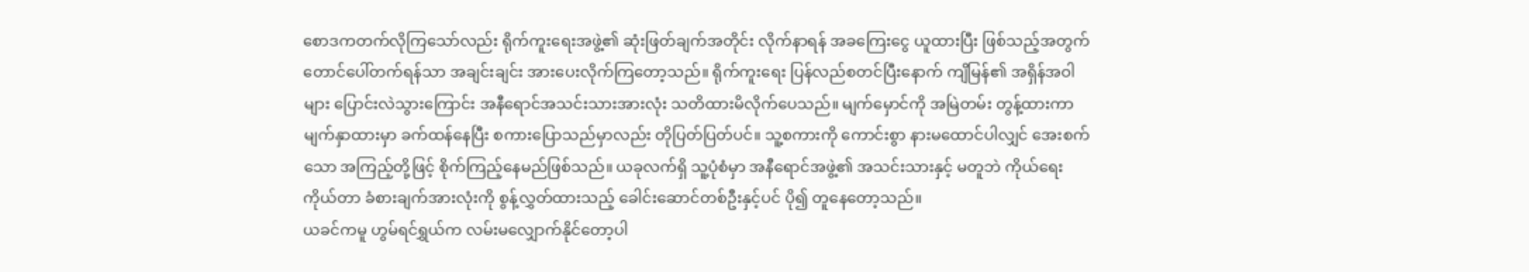စောဒကတက်လိုကြသော်လည်း ရိုက်ကူးရေးအဖွဲ့၏ ဆုံးဖြတ်ချက်အတိုင်း လိုက်နာရန် အခကြေးငွေ ယူထားပြီး ဖြစ်သည့်အတွက် တောင်ပေါ်တက်ရန်သာ အချင်းချင်း အားပေးလိုက်ကြတော့သည်။ ရိုက်ကူးရေး ပြန်လည်စတင်ပြီးနောက် ကျိမြန်၏ အရှိန်အဝါများ ပြောင်းလဲသွားကြောင်း အနီရောင်အသင်းသားအားလုံး သတိထားမိလိုက်ပေသည်။ မျက်မှောင်ကို အမြဲတမ်း တွန့်ထားကာ မျက်နှာထားမှာ ခက်ထန်နေပြီး စကားပြောသည်မှာလည်း တိုပြတ်ပြတ်ပင်။ သူ့စကားကို ကောင်းစွာ နားမထောင်ပါလျှင် အေးစက်သော အကြည့်တို့ဖြင့် စိုက်ကြည့်နေမည်ဖြစ်သည်။ ယခုလက်ရှိ သူ့ပုံစံမှာ အနီရောင်အဖွဲ့၏ အသင်းသားနှင့် မတူဘဲ ကိုယ်ရေးကိုယ်တာ ခံစားချက်အားလုံးကို စွန့်လွှတ်ထားသည့် ခေါင်းဆောင်တစ်ဦးနှင့်ပင် ပို၍ တူနေတော့သည်။
ယခင်ကမူ ဟွမ်ရင်ရွှယ်က လမ်းမလျှောက်နိုင်တော့ပါ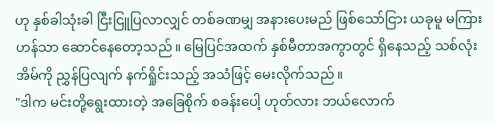ဟု နှစ်ခါသုံးခါ ငြီးငြူပြလာလျှင် တစ်ခဏမျှ အနားပေးမည် ဖြစ်သော်ငြား ယခုမူ မကြားဟန်သာ ဆောင်နေတော့သည်။ မြေပြင်အထက် နှစ်မီတာအကွာတွင် ရှိနေသည့် သစ်လုံးအိမ်ကို ညွှန်ပြလျက် နက်ရှိုင်းသည့် အသံဖြင့် မေးလိုက်သည်။
"ဒါက မင်းတို့ရွေးထားတဲ့ အခြေစိုက် စခန်းပေါ့ ဟုတ်လား ဘယ်လောက်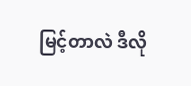မြင့်တာလဲ ဒီလို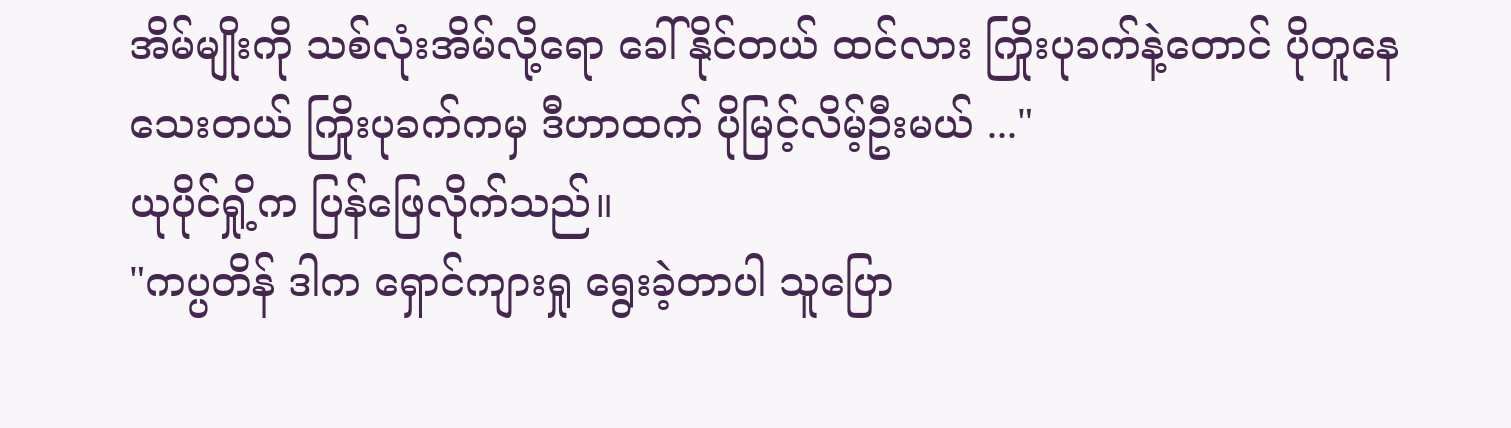အိမ်မျိုးကို သစ်လုံးအိမ်လို့ရော ခေါ်နိုင်တယ် ထင်လား ကြိုးပုခက်နဲ့တောင် ပိုတူနေသေးတယ် ကြိုးပုခက်ကမှ ဒီဟာထက် ပိုမြင့်လိမ့်ဦးမယ် ..."
ယုပိုင်ရှို့က ပြန်ဖြေလိုက်သည်။
"ကပ္ပတိန် ဒါက ရှောင်ကျားရှု ရွေးခဲ့တာပါ သူပြော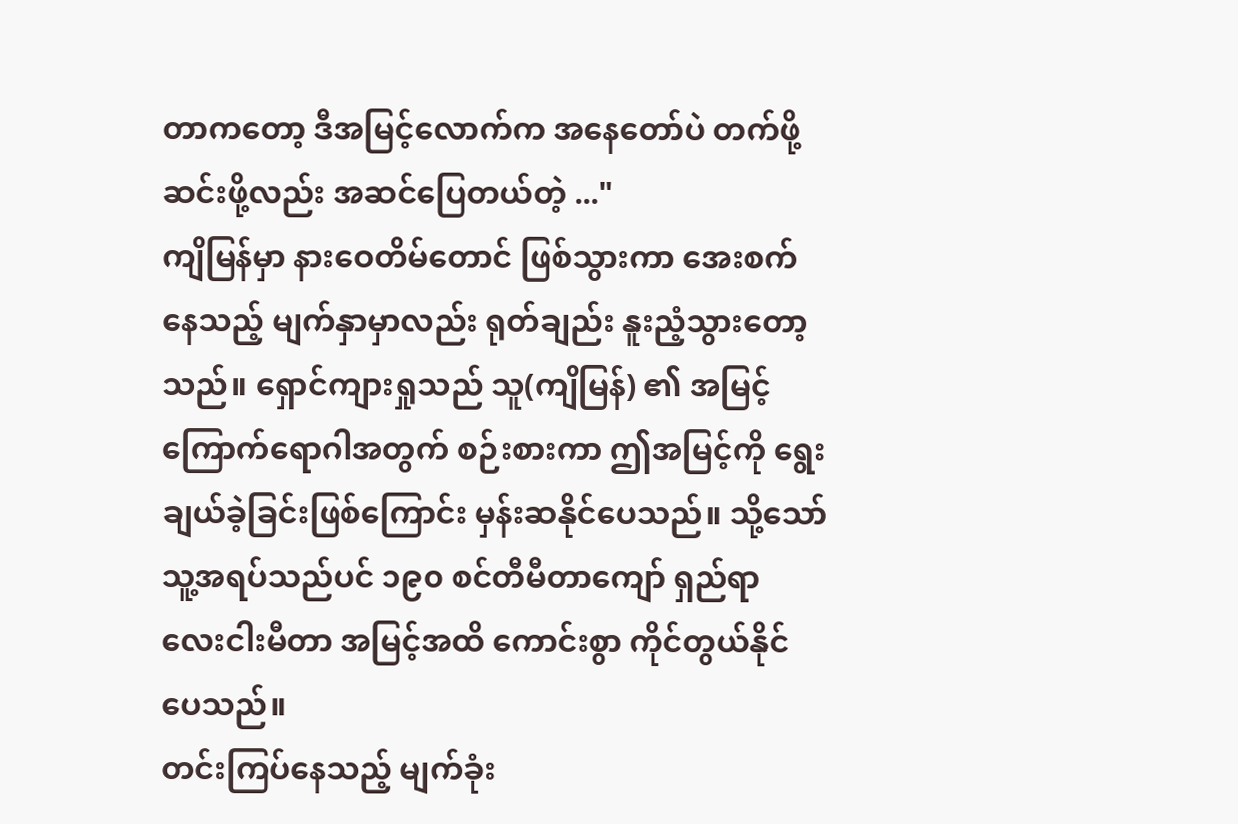တာကတော့ ဒီအမြင့်လောက်က အနေတော်ပဲ တက်ဖို့ဆင်းဖို့လည်း အဆင်ပြေတယ်တဲ့ ..."
ကျိမြန်မှာ နားဝေတိမ်တောင် ဖြစ်သွားကာ အေးစက်နေသည့် မျက်နှာမှာလည်း ရုတ်ချည်း နူးညံ့သွားတော့သည်။ ရှောင်ကျားရှုသည် သူ(ကျိမြန်) ၏ အမြင့်ကြောက်ရောဂါအတွက် စဉ်းစားကာ ဤအမြင့်ကို ရွေးချယ်ခဲ့ခြင်းဖြစ်ကြောင်း မှန်းဆနိုင်ပေသည်။ သို့သော် သူ့အရပ်သည်ပင် ၁၉၀ စင်တီမီတာကျော် ရှည်ရာ လေးငါးမီတာ အမြင့်အထိ ကောင်းစွာ ကိုင်တွယ်နိုင်ပေသည်။
တင်းကြပ်နေသည့် မျက်ခုံး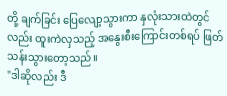တို့ ချက်ခြင်း ပြေလျော့သွားကာ နှလုံးသားထဲတွင်လည်း ထူးကဲလှသည့် အနွေးစီးကြောင်းတစ်ရပ် ဖြတ်သန်းသွားတော့သည်။
"ဒါဆိုလည်း ဒီ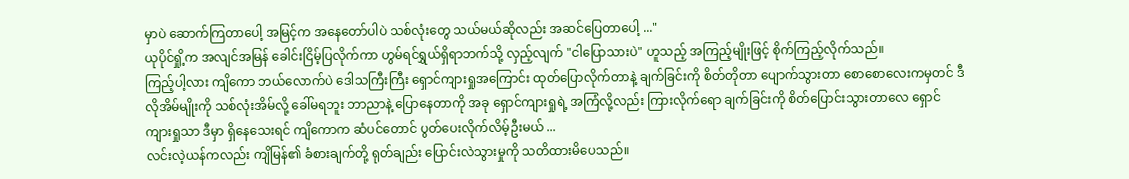မှာပဲ ဆောက်ကြတာပေါ့ အမြင့်က အနေတော်ပါပဲ သစ်လုံးတွေ သယ်မယ်ဆိုလည်း အဆင်ပြေတာပေါ့ ..."
ယုပိုင်ရှို့က အလျင်အမြန် ခေါင်းငြိမ့်ပြလိုက်ကာ ဟွမ်ရင်ရွှယ်ရှိရာဘက်သို့ လှည့်လျက် "ငါပြောသားပဲ" ဟူသည့် အကြည့်မျိုးဖြင့် စိုက်ကြည့်လိုက်သည်။
ကြည့်ပါ့လား ကျိကော ဘယ်လောက်ပဲ ဒေါသကြီးကြီး ရှောင်ကျားရှုအကြောင်း ထုတ်ပြောလိုက်တာနဲ့ ချက်ခြင်းကို စိတ်တိုတာ ပျောက်သွားတာ စောစောလေးကမှတင် ဒီလိုအိမ်မျိုးကို သစ်လုံးအိမ်လို့ ခေါ်မရဘူး ဘာညာနဲ့ ပြောနေတာကို အခု ရှောင်ကျားရှုရဲ့ အကြံလို့လည်း ကြားလိုက်ရော ချက်ခြင်းကို စိတ်ပြောင်းသွားတာလေ ရှောင်ကျားရှုသာ ဒီမှာ ရှိနေသေးရင် ကျိကောက ဆံပင်တောင် ပွတ်ပေးလိုက်လိမ့်ဦးမယ် ...
လင်းလဲ့ယန်ကလည်း ကျိမြန်၏ ခံစားချက်တို့ ရုတ်ချည်း ပြောင်းလဲသွားမှုကို သတိထားမိပေသည်။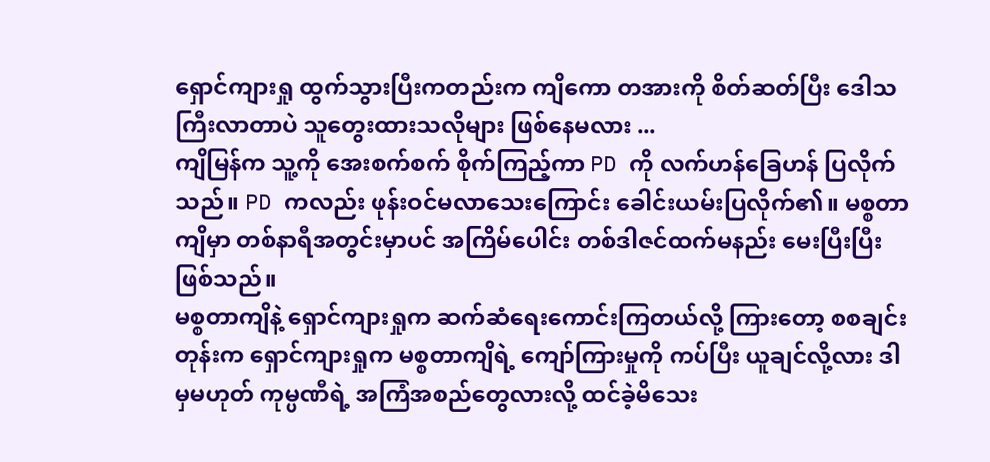ရှောင်ကျားရှု ထွက်သွားပြီးကတည်းက ကျိကော တအားကို စိတ်ဆတ်ပြီး ဒေါသကြီးလာတာပဲ သူတွေးထားသလိုများ ဖြစ်နေမလား ...
ကျိမြန်က သူ့ကို အေးစက်စက် စိုက်ကြည့်ကာ PD ကို လက်ဟန်ခြေဟန် ပြလိုက်သည်။ PD ကလည်း ဖုန်းဝင်မလာသေးကြောင်း ခေါင်းယမ်းပြလိုက်၏။ မစ္စတာကျိမှာ တစ်နာရီအတွင်းမှာပင် အကြိမ်ပေါင်း တစ်ဒါဇင်ထက်မနည်း မေးပြီးပြီးဖြစ်သည်။
မစ္စတာကျိနဲ့ ရှောင်ကျားရှုက ဆက်ဆံရေးကောင်းကြတယ်လို့ ကြားတော့ စစချင်းတုန်းက ရှောင်ကျားရှုက မစ္စတာကျိရဲ့ ကျော်ကြားမှုကို ကပ်ပြီး ယူချင်လို့လား ဒါမှမဟုတ် ကုမ္ပဏီရဲ့ အကြံအစည်တွေလားလို့ ထင်ခဲ့မိသေး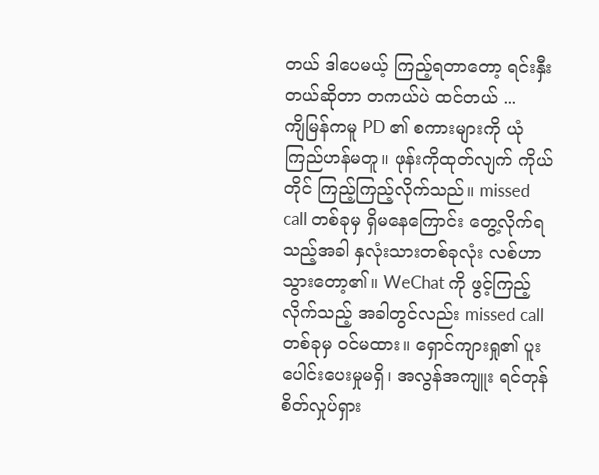တယ် ဒါပေမယ့် ကြည့်ရတာတော့ ရင်းနှီးတယ်ဆိုတာ တကယ်ပဲ ထင်တယ် ...
ကျိမြန်ကမူ PD ၏ စကားများကို ယုံကြည်ဟန်မတူ။ ဖုန်းကိုထုတ်လျက် ကိုယ်တိုင် ကြည့်ကြည့်လိုက်သည်။ missed call တစ်ခုမှ ရှိမနေကြောင်း တွေ့လိုက်ရသည့်အခါ နှလုံးသားတစ်ခုလုံး လစ်ဟာသွားတော့၏။ WeChat ကို ဖွင့်ကြည့်လိုက်သည့် အခါတွင်လည်း missed call တစ်ခုမှ ဝင်မထား။ ရှောင်ကျားရှု၏ ပူးပေါင်းပေးမှုမရှိ၊ အလွန်အကျူး ရင်တုန်စိတ်လှုပ်ရှား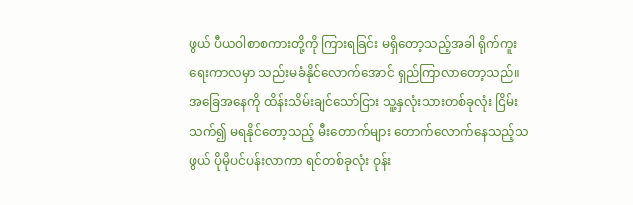ဖွယ် ပီယဝါစာစကားတို့ကို ကြားရခြင်း မရှိတော့သည့်အခါ ရိုက်ကူးရေးကာလမှာ သည်းမခံနိုင်လောက်အောင် ရှည်ကြာလာတော့သည်။
အခြေအနေကို ထိန်းသိမ်းချင်သော်ငြား သူ့နှလုံးသားတစ်ခုလုံး ငြိမ်းသက်၍ မရနိုင်တော့သည့် မီးတောက်များ တောက်လောက်နေသည့်သဖွယ် ပိုမိုပင်ပန်းလာကာ ရင်တစ်ခုလုံး ဝုန်း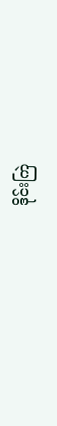ဒိုင်းကြဲ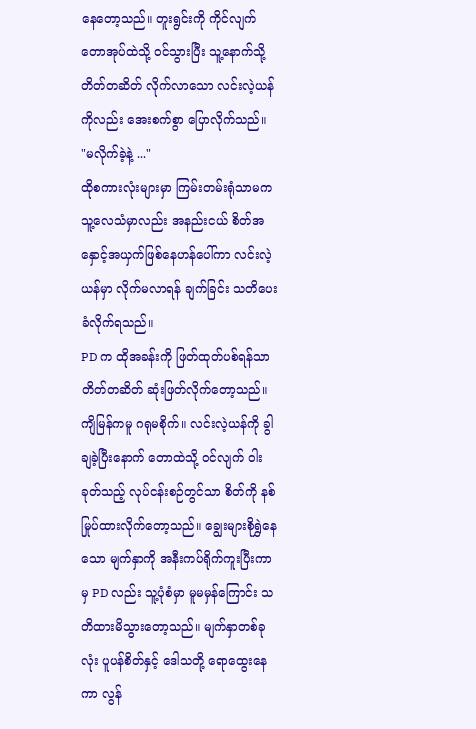နေတော့သည်။ တူးရွင်းကို ကိုင်လျက် တောအုပ်ထဲသို့ ဝင်သွားပြီး သူ့နောက်သို့ တိတ်တဆိတ် လိုက်လာသော လင်းလဲ့ယန်ကိုလည်း အေးစက်စွာ ပြောလိုက်သည်။
"မလိုက်ခဲ့နဲ့ ..."
ထိုစကားလုံးများမှာ ကြမ်းတမ်းရုံသာမက သူ့လေသံမှာလည်း အနည်းငယ် စိတ်အနှောင့်အယှက်ဖြစ်နေဟန်ပေါ်ကာ လင်းလဲ့ယန်မှာ လိုက်မလာရန် ချက်ခြင်း သတိပေးခံလိုက်ရသည်။
PD က ထိုအခန်းကို ဖြတ်ထုတ်ပစ်ရန်သာ တိတ်တဆိတ် ဆုံးဖြတ်လိုက်တော့သည်။
ကျိမြန်ကမူ ဂရုမစိုက်။ လင်းလဲ့ယန်ကို ခွါချခဲ့ပြီးနောက် တောထဲသို့ ဝင်လျက် ဝါးခုတ်သည့် လုပ်ငန်းစဉ်တွင်သာ စိတ်ကို နစ်မြုပ်ထားလိုက်တော့သည်။ ချွေးများစိုရွှဲနေသော မျက်နှာကို အနီးကပ်ရိုက်ကူးပြီးကာမှ PD လည်း သူ့ပုံစံမှာ မူမမှန်ကြောင်း သတိထားမိသွားတော့သည်။ မျက်နှာတစ်ခုလုံး ပူပန်စိတ်နှင့် ဒေါသတို့ ရောထွေးနေကာ လွန်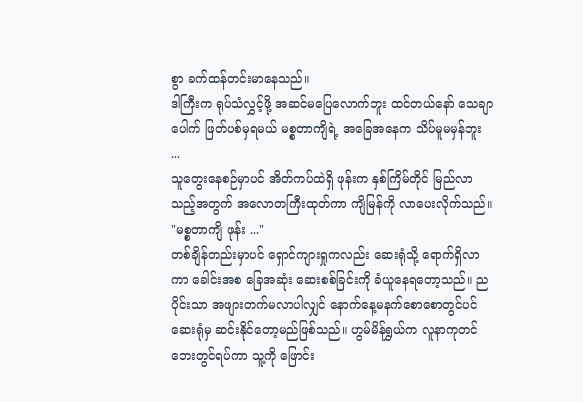စွာ ခက်ထန်တင်းမာနေသည်။
ဒါကြီးက ရုပ်သံလွှင့်ဖို့ အဆင်မပြေလောက်ဘူး ထင်တယ်နော် သေချာပေါက် ဖြတ်ပစ်မှရမယ် မစ္စတာကျိရဲ့ အခြေအနေက သိပ်မူမမှန်ဘူး ...
သူတွေးနေစဉ်မှာပင် အိတ်ကပ်ထဲရှိ ဖုန်းက နှစ်ကြိမ်တိုင် မြည်လာသည့်အတွက် အလောတကြီးထုတ်ကာ ကျိမြန်ကို လာပေးလိုက်သည်။
"မစ္စတာကျိ ဖုန်း ..."
တစ်ချိန်တည်းမှာပင် ရှောင်ကျားရှုကလည်း ဆေးရုံသို့ ရောက်ရှိလာကာ ခေါင်းအစ ခြေအဆုံး ဆေးစစ်ခြင်းကို ခံယူနေရတော့သည်။ ညပိုင်းသာ အဖျားတက်မလာပါလျှင် နောက်နေ့မနက်စောစောတွင်ပင် ဆေးရုံမှ ဆင်းနိုင်တော့မည်ဖြစ်သည်။ ဟွမ်မိန်ရွှယ်က လူနာကုတင်ဘေးတွင်ရပ်ကာ သူ့ကို ဖြောင်း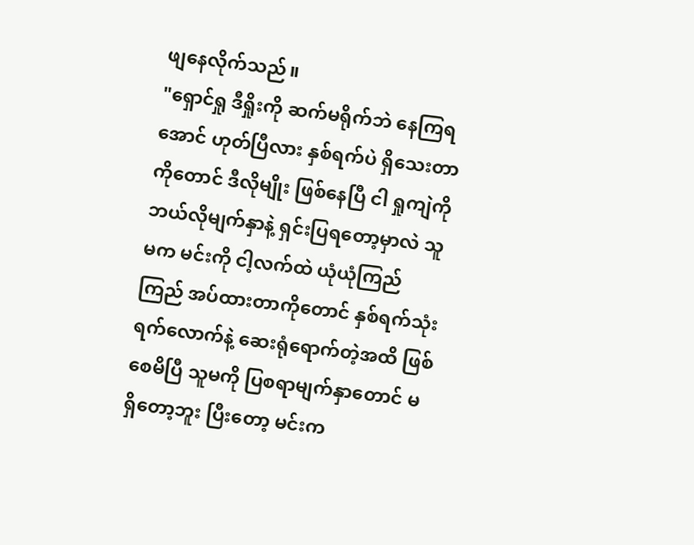ဖျနေလိုက်သည်။
"ရှောင်ရှု ဒီရှိုးကို ဆက်မရိုက်ဘဲ နေကြရအောင် ဟုတ်ပြီလား နှစ်ရက်ပဲ ရှိသေးတာကိုတောင် ဒီလိုမျိုး ဖြစ်နေပြီ ငါ ရှုကျဲကို ဘယ်လိုမျက်နှာနဲ့ ရှင်းပြရတော့မှာလဲ သူမက မင်းကို ငါ့လက်ထဲ ယုံယုံကြည်ကြည် အပ်ထားတာကိုတောင် နှစ်ရက်သုံးရက်လောက်နဲ့ ဆေးရုံရောက်တဲ့အထိ ဖြစ်စေမိပြီ သူမကို ပြစရာမျက်နှာတောင် မရှိတော့ဘူး ပြီးတော့ မင်းက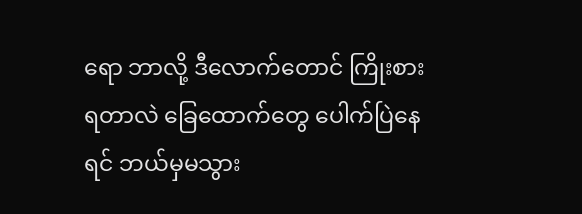ရော ဘာလို့ ဒီလောက်တောင် ကြိုးစားရတာလဲ ခြေထောက်တွေ ပေါက်ပြဲနေရင် ဘယ်မှမသွား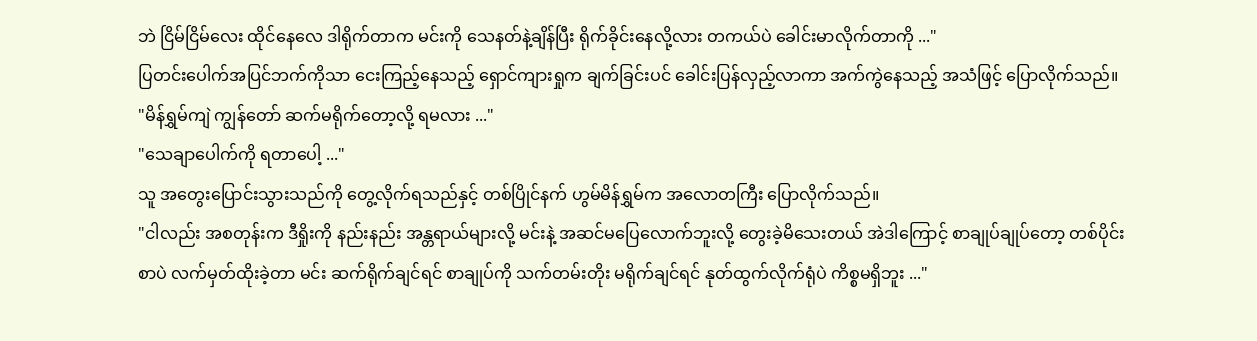ဘဲ ငြိမ်ငြိမ်လေး ထိုင်နေလေ ဒါရိုက်တာက မင်းကို သေနတ်နဲ့ချိန်ပြီး ရိုက်ခိုင်းနေလို့လား တကယ်ပဲ ခေါင်းမာလိုက်တာကို ..."
ပြတင်းပေါက်အပြင်ဘက်ကိုသာ ငေးကြည့်နေသည့် ရှောင်ကျားရှုက ချက်ခြင်းပင် ခေါင်းပြန်လှည့်လာကာ အက်ကွဲနေသည့် အသံဖြင့် ပြောလိုက်သည်။
"မိန်ရွှမ်ကျဲ ကျွန်တော် ဆက်မရိုက်တော့လို့ ရမလား ..."
"သေချာပေါက်ကို ရတာပေါ့ ..."
သူ အတွေးပြောင်းသွားသည်ကို တွေ့လိုက်ရသည်နှင့် တစ်ပြိုင်နက် ဟွမ်မိန်ရွှမ်က အလောတကြီး ပြောလိုက်သည်။
"ငါလည်း အစတုန်းက ဒီရှိုးကို နည်းနည်း အန္တရာယ်များလို့ မင်းနဲ့ အဆင်မပြေလောက်ဘူးလို့ တွေးခဲ့မိသေးတယ် အဲဒါကြောင့် စာချုပ်ချုပ်တော့ တစ်ပိုင်းစာပဲ လက်မှတ်ထိုးခဲ့တာ မင်း ဆက်ရိုက်ချင်ရင် စာချုပ်ကို သက်တမ်းတိုး မရိုက်ချင်ရင် နုတ်ထွက်လိုက်ရုံပဲ ကိစ္စမရှိဘူး ..."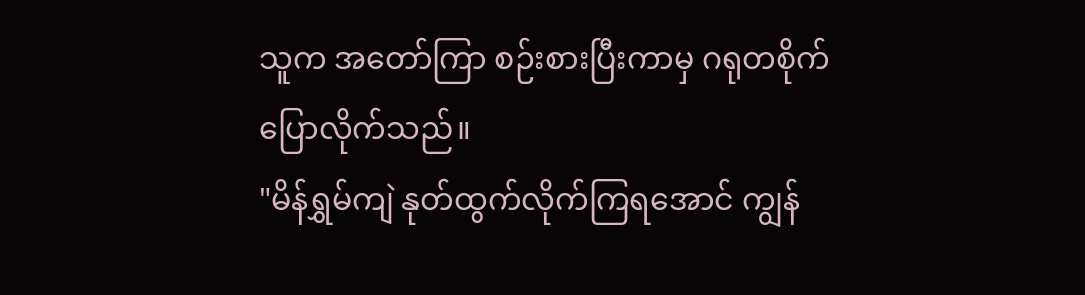သူက အတော်ကြာ စဉ်းစားပြီးကာမှ ဂရုတစိုက် ပြောလိုက်သည်။
"မိန်ရွှမ်ကျဲ နုတ်ထွက်လိုက်ကြရအောင် ကျွန်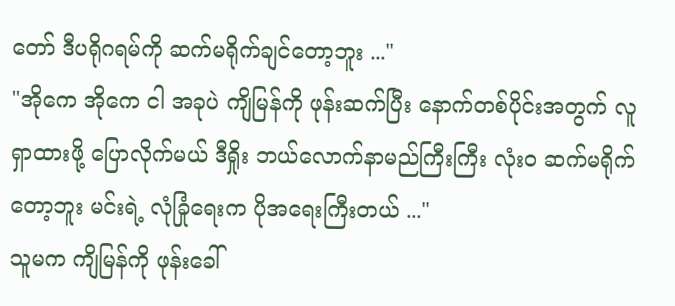တော် ဒီပရိုဂရမ်ကို ဆက်မရိုက်ချင်တော့ဘူး ..."
"အိုကေ အိုကေ ငါ အခုပဲ ကျိမြန်ကို ဖုန်းဆက်ပြီး နောက်တစ်ပိုင်းအတွက် လူရှာထားဖို့ ပြောလိုက်မယ် ဒီရှိုး ဘယ်လောက်နာမည်ကြီးကြီး လုံးဝ ဆက်မရိုက်တော့ဘူး မင်းရဲ့ လုံခြုံရေးက ပိုအရေးကြီးတယ် ..."
သူမက ကျိမြန်ကို ဖုန်းခေါ်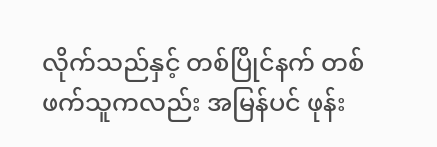လိုက်သည်နှင့် တစ်ပြိုင်နက် တစ်ဖက်သူကလည်း အမြန်ပင် ဖုန်း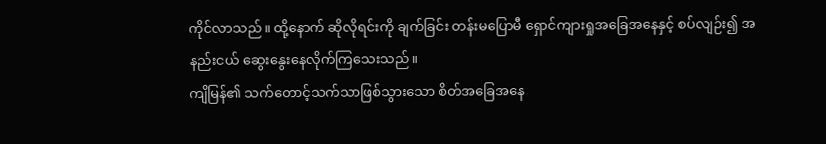ကိုင်လာသည်။ ထို့နောက် ဆိုလိုရင်းကို ချက်ခြင်း တန်းမပြောမီ ရှောင်ကျားရှုအခြေအနေနှင့် စပ်လျဉ်း၍ အနည်းငယ် ဆွေးနွေးနေလိုက်ကြသေးသည်။
ကျိမြန်၏ သက်တောင့်သက်သာဖြစ်သွားသော စိတ်အခြေအနေ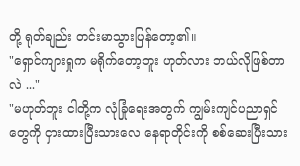တို့ ရုတ်ချည်း တင်းမာသွားပြန်တော့၏။
"ရှောင်ကျားရှုက မရိုက်တော့ဘူး ဟုတ်လား ဘယ်လိုဖြစ်တာလဲ ..."
"မဟုတ်ဘူး ငါတို့က လုံခြုံရေးအတွက် ကျွမ်းကျင်ပညာရှင်တွေကို ငှားထားပြီးသားလေ နေရာတိုင်းကို စစ်ဆေးပြီးသား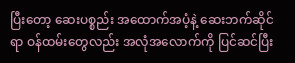ပြီးတော့ ဆေးပစ္စည်း အထောက်အပံ့နဲ့ ဆေးဘက်ဆိုင်ရာ ဝန်ထမ်းတွေလည်း အလုံအလောက်ကို ပြင်ဆင်ပြီး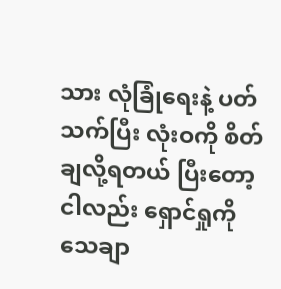သား လုံခြုံရေးနဲ့ ပတ်သက်ပြီး လုံးဝကို စိတ်ချလို့ရတယ် ပြီးတော့ ငါလည်း ရှောင်ရှုကို သေချာ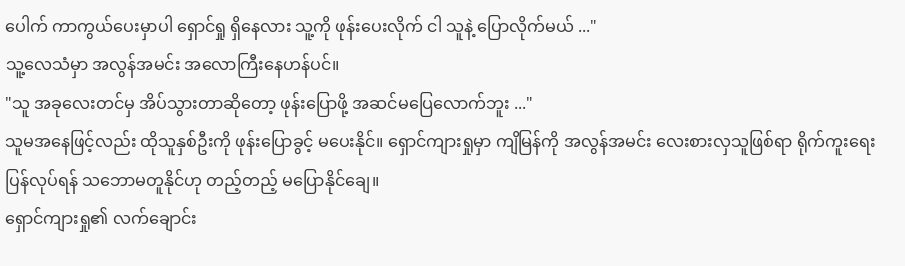ပေါက် ကာကွယ်ပေးမှာပါ ရှောင်ရှု ရှိနေလား သူ့ကို ဖုန်းပေးလိုက် ငါ သူနဲ့ ပြောလိုက်မယ် ..."
သူ့လေသံမှာ အလွန်အမင်း အလောကြီးနေဟန်ပင်။
"သူ အခုလေးတင်မှ အိပ်သွားတာဆိုတော့ ဖုန်းပြောဖို့ အဆင်မပြေလောက်ဘူး ..."
သူမအနေဖြင့်လည်း ထိုသူနှစ်ဦးကို ဖုန်းပြောခွင့် မပေးနိုင်။ ရှောင်ကျားရှုမှာ ကျိမြန်ကို အလွန်အမင်း လေးစားလှသူဖြစ်ရာ ရိုက်ကူးရေး ပြန်လုပ်ရန် သဘောမတူနိုင်ဟု တည့်တည့် မပြောနိုင်ချေ။
ရှောင်ကျားရှု၏ လက်ချောင်း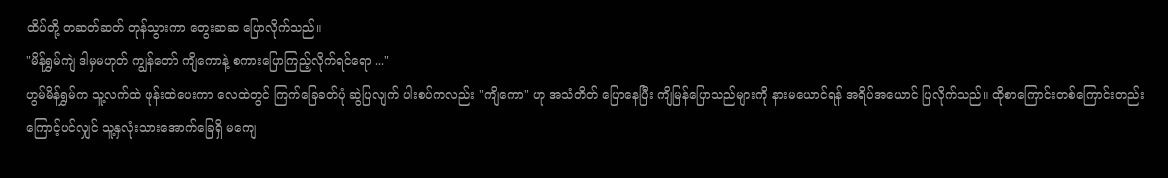ထိပ်တို့ တဆတ်ဆတ် တုန်သွားကာ တွေးဆဆ ပြောလိုက်သည်။
"မိန်ရွှမ်ကျဲ ဒါမှမဟုတ် ကျွန်တော် ကျိကောနဲ့ စကားပြောကြည့်လိုက်ရင်ရော ..."
ဟွမ်မိန်ရွှမ်က သူ့လက်ထဲ ဖုန်းထဲပေးကာ လေထဲတွင် ကြက်ခြေခတ်ပုံ ဆွဲပြလျက် ပါးစပ်ကလည်း "ကျိကော" ဟု အသံတိတ် ပြောနေပြီး ကျိမြန်ပြောသည်များကို နားမယောင်ရန် အရိပ်အယောင် ပြလိုက်သည်။ ထိုစာကြောင်းတစ်ကြောင်းတည်း ကြောင့်ပင်လျှင် သူ့နှလုံးသားအောက်ခြေရှိ မကျေ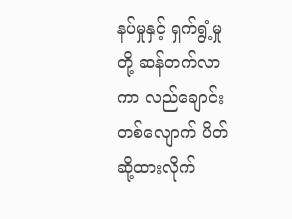နပ်မှုနှင့် ရှက်ရွံ့မှုတို့ ဆန်တက်လာကာ လည်ချောင်းတစ်လျောက် ပိတ်ဆို့ထားလိုက်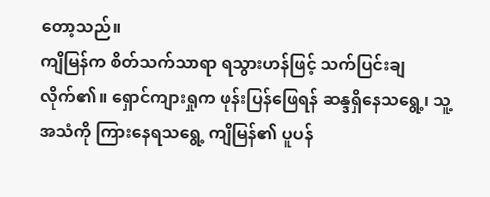တော့သည်။
ကျိမြန်က စိတ်သက်သာရာ ရသွားဟန်ဖြင့် သက်ပြင်းချလိုက်၏။ ရှောင်ကျားရှုက ဖုန်းပြန်ဖြေရန် ဆန္ဒရှိနေသရွေ့၊ သူ့အသံကို ကြားနေရသရွေ့ ကျိမြန်၏ ပူပန်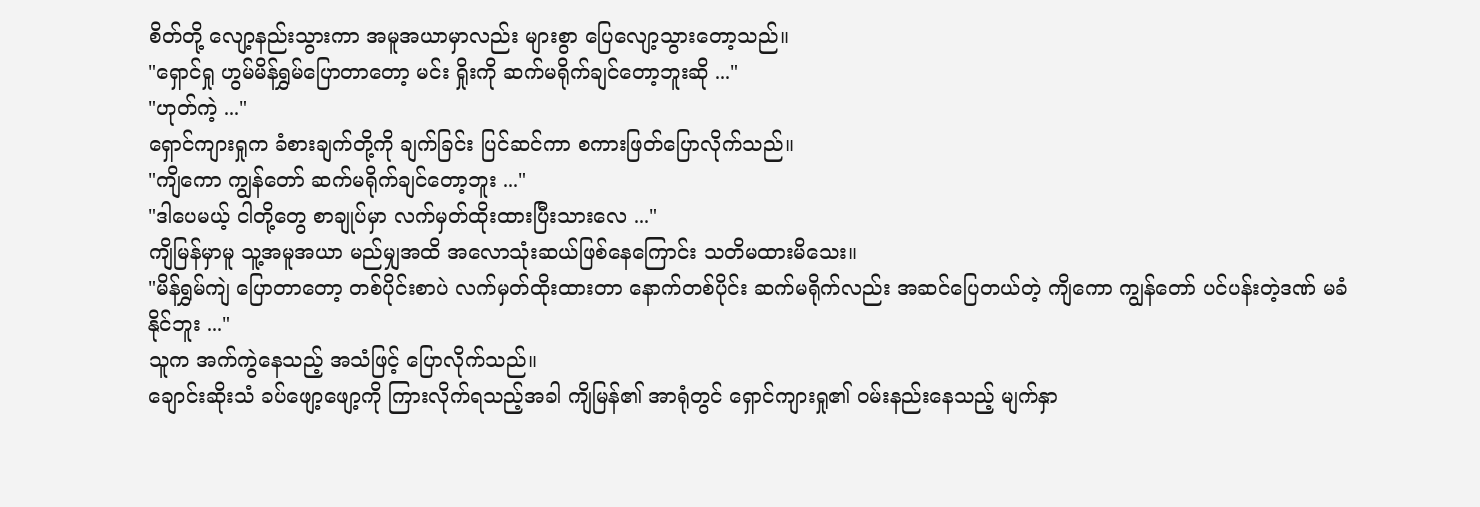စိတ်တို့ လျော့နည်းသွားကာ အမူအယာမှာလည်း များစွာ ပြေလျော့သွားတော့သည်။
"ရှောင်ရှု ဟွမ်မိန်ရွှမ်ပြောတာတော့ မင်း ရှိုးကို ဆက်မရိုက်ချင်တော့ဘူးဆို ..."
"ဟုတ်ကဲ့ ..."
ရှောင်ကျားရှုက ခံစားချက်တို့ကို ချက်ခြင်း ပြင်ဆင်ကာ စကားဖြတ်ပြောလိုက်သည်။
"ကျိကော ကျွန်တော် ဆက်မရိုက်ချင်တော့ဘူး ..."
"ဒါပေမယ့် ငါတို့တွေ စာချုပ်မှာ လက်မှတ်ထိုးထားပြီးသားလေ ..."
ကျိမြန်မှာမူ သူ့အမူအယာ မည်မျှအထိ အလောသုံးဆယ်ဖြစ်နေကြောင်း သတိမထားမိသေး။
"မိန်ရွှမ်ကျဲ ပြောတာတော့ တစ်ပိုင်းစာပဲ လက်မှတ်ထိုးထားတာ နောက်တစ်ပိုင်း ဆက်မရိုက်လည်း အဆင်ပြေတယ်တဲ့ ကျိကော ကျွန်တော် ပင်ပန်းတဲ့ဒဏ် မခံနိုင်ဘူး ..."
သူက အက်ကွဲနေသည့် အသံဖြင့် ပြောလိုက်သည်။
ချောင်းဆိုးသံ ခပ်ဖျော့ဖျော့ကို ကြားလိုက်ရသည့်အခါ ကျိမြန်၏ အာရုံတွင် ရှောင်ကျားရှု၏ ဝမ်းနည်းနေသည့် မျက်နှာ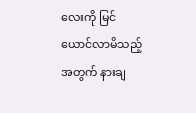လေးကို မြင်ယောင်လာမိသည့်အတွက် နားချ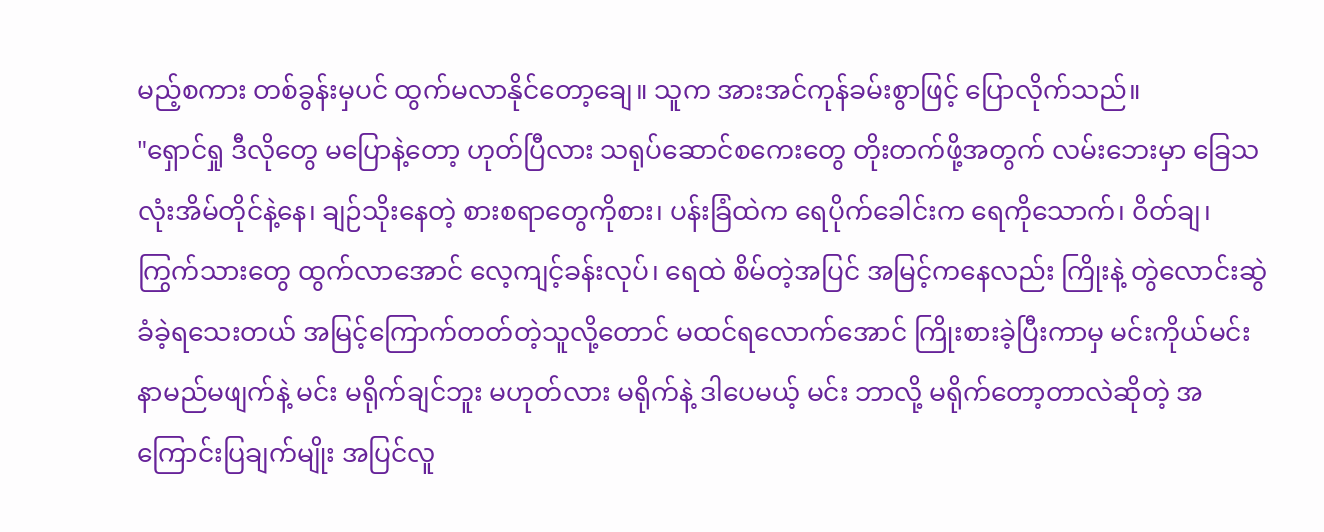မည့်စကား တစ်ခွန်းမှပင် ထွက်မလာနိုင်တော့ချေ။ သူက အားအင်ကုန်ခမ်းစွာဖြင့် ပြောလိုက်သည်။
"ရှောင်ရှု ဒီလိုတွေ မပြောနဲ့တော့ ဟုတ်ပြီလား သရုပ်ဆောင်စကေးတွေ တိုးတက်ဖို့အတွက် လမ်းဘေးမှာ ခြေသလုံးအိမ်တိုင်နဲ့နေ၊ ချဉ်သိုးနေတဲ့ စားစရာတွေကိုစား၊ ပန်းခြံထဲက ရေပိုက်ခေါင်းက ရေကိုသောက်၊ ဝိတ်ချ၊ ကြွက်သားတွေ ထွက်လာအောင် လေ့ကျင့်ခန်းလုပ်၊ ရေထဲ စိမ်တဲ့အပြင် အမြင့်ကနေလည်း ကြိုးနဲ့ တွဲလောင်းဆွဲခံခဲ့ရသေးတယ် အမြင့်ကြောက်တတ်တဲ့သူလို့တောင် မထင်ရလောက်အောင် ကြိုးစားခဲ့ပြီးကာမှ မင်းကိုယ်မင်း နာမည်မဖျက်နဲ့ မင်း မရိုက်ချင်ဘူး မဟုတ်လား မရိုက်နဲ့ ဒါပေမယ့် မင်း ဘာလို့ မရိုက်တော့တာလဲဆိုတဲ့ အကြောင်းပြချက်မျိုး အပြင်လူ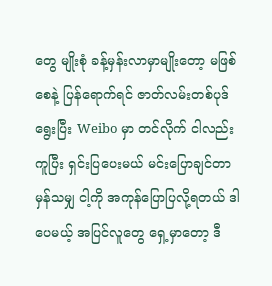တွေ မျိုးစုံ ခန့်မှန်းလာမှာမျိုးတော့ မဖြစ်စေနဲ့ ပြန်ရောက်ရင် ဇာတ်လမ်းတစ်ပုဒ် ရွေးပြီး Weibo မှာ တင်လိုက် ငါလည်း ကူပြီး ရှင်းပြပေးမယ် မင်းပြောချင်တာ မှန်သမျှ ငါ့ကို အကုန်ပြောပြလို့ရတယ် ဒါပေမယ့် အပြင်လူတွေ ရှေ့မှာတော့ ဒီ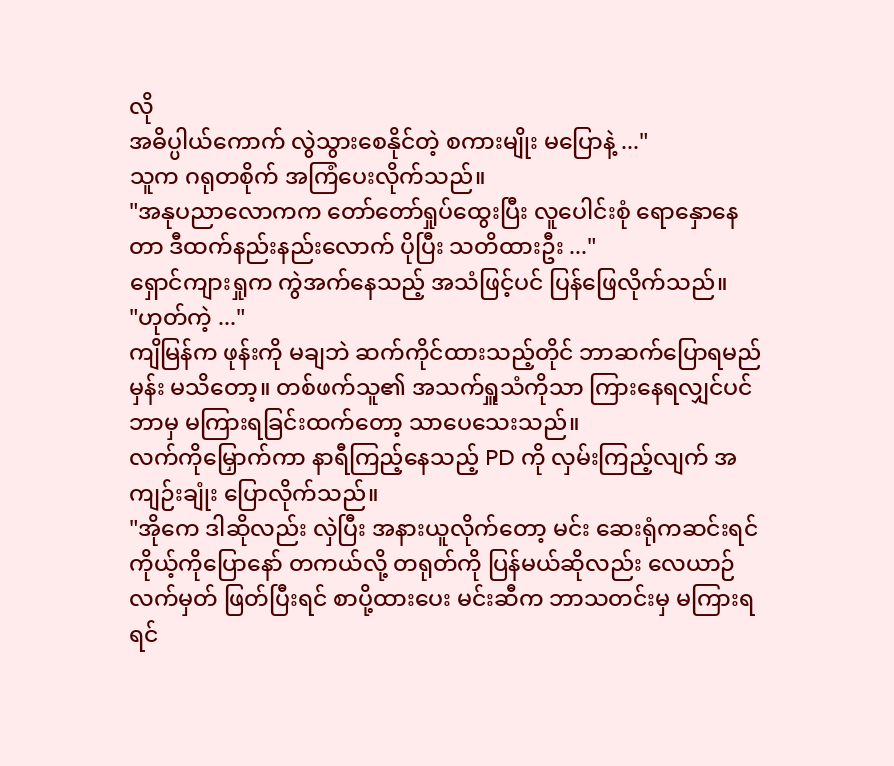လို
အဓိပ္ပါယ်ကောက် လွဲသွားစေနိုင်တဲ့ စကားမျိုး မပြောနဲ့ ..."
သူက ဂရုတစိုက် အကြံပေးလိုက်သည်။
"အနုပညာလောကက တော်တော်ရှုပ်ထွေးပြီး လူပေါင်းစုံ ရောနှောနေတာ ဒီထက်နည်းနည်းလောက် ပိုပြီး သတိထားဦး ..."
ရှောင်ကျားရှုက ကွဲအက်နေသည့် အသံဖြင့်ပင် ပြန်ဖြေလိုက်သည်။
"ဟုတ်ကဲ့ ..."
ကျိမြန်က ဖုန်းကို မချဘဲ ဆက်ကိုင်ထားသည့်တိုင် ဘာဆက်ပြောရမည်မှန်း မသိတော့။ တစ်ဖက်သူ၏ အသက်ရှူသံကိုသာ ကြားနေရလျှင်ပင် ဘာမှ မကြားရခြင်းထက်တော့ သာပေသေးသည်။
လက်ကိုမြှောက်ကာ နာရီကြည့်နေသည့် PD ကို လှမ်းကြည့်လျက် အကျဉ်းချုံး ပြောလိုက်သည်။
"အိုကေ ဒါဆိုလည်း လှဲပြီး အနားယူလိုက်တော့ မင်း ဆေးရုံကဆင်းရင် ကိုယ့်ကိုပြောနော် တကယ်လို့ တရုတ်ကို ပြန်မယ်ဆိုလည်း လေယာဉ်လက်မှတ် ဖြတ်ပြီးရင် စာပို့ထားပေး မင်းဆီက ဘာသတင်းမှ မကြားရရင်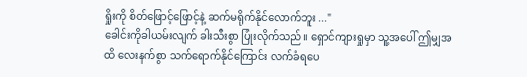ရှိုးကို စိတ်ဖြောင့်ဖြောင့်နဲ့ ဆက်မရိုက်နိုင်လောက်ဘူး ..."
ခေါင်းကိုခါယမ်းလျက် ခါးသီးစွာ ပြုံးလိုက်သည်။ ရှောင်ကျားရှုမှာ သူ့အပေါ် ဤမျှအထိ လေးနက်စွာ သက်ရောက်နိုင်ကြောင်း လက်ခံရပေ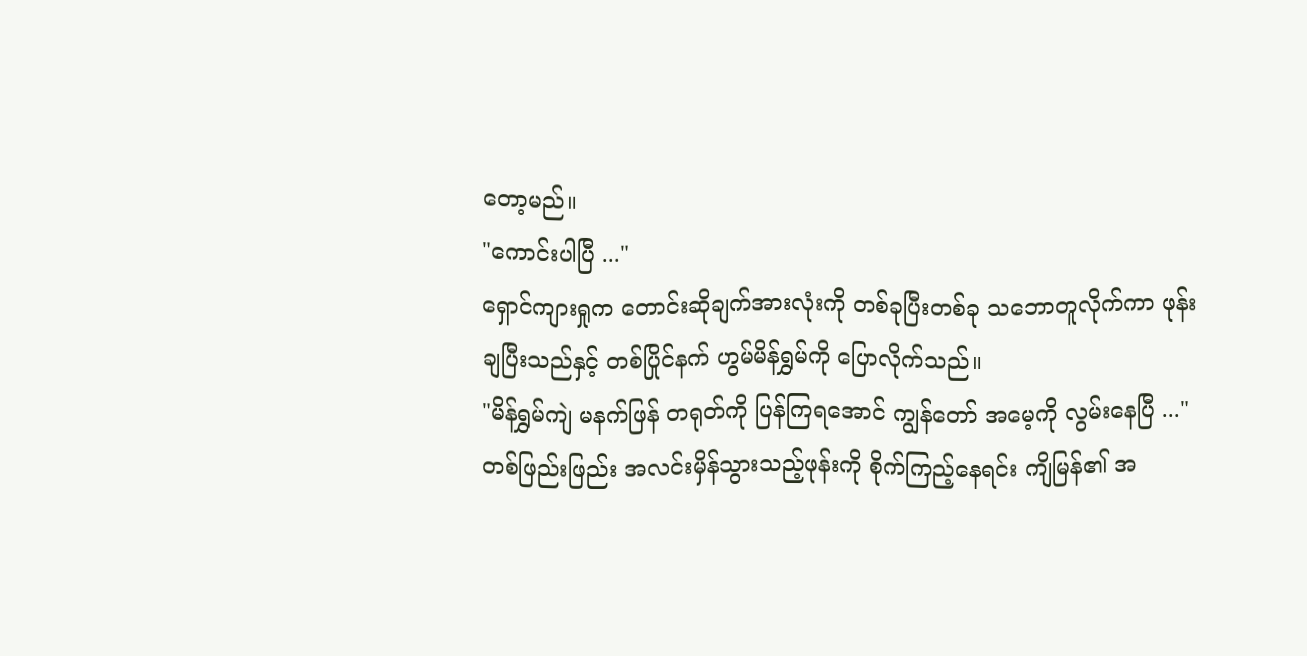တော့မည်။
"ကောင်းပါပြီ ..."
ရှောင်ကျားရှုက တောင်းဆိုချက်အားလုံးကို တစ်ခုပြီးတစ်ခု သဘောတူလိုက်ကာ ဖုန်းချပြီးသည်နှင့် တစ်ပြိုင်နက် ဟွမ်မိန်ရွှမ်ကို ပြောလိုက်သည်။
"မိန်ရွှမ်ကျဲ မနက်ဖြန် တရုတ်ကို ပြန်ကြရအောင် ကျွန်တော် အမေ့ကို လွမ်းနေပြီ ..."
တစ်ဖြည်းဖြည်း အလင်းမှိန်သွားသည့်ဖုန်းကို စိုက်ကြည့်နေရင်း ကျိမြန်၏ အ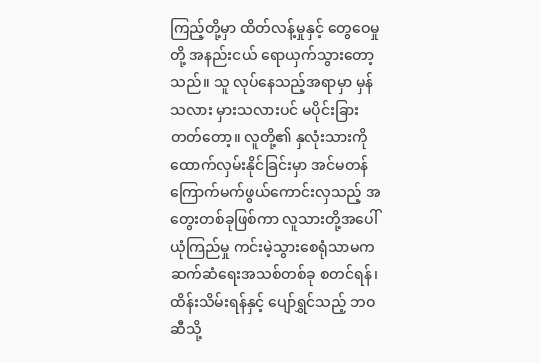ကြည့်တို့မှာ ထိတ်လန့်မှုနှင့် တွေဝေမှုတို့ အနည်းငယ် ရောယှက်သွားတော့သည်။ သူ လုပ်နေသည့်အရာမှာ မှန်သလား မှားသလားပင် မပိုင်းခြားတတ်တော့။ လူတို့၏ နှလုံးသားကို ထောက်လှမ်းနိုင်ခြင်းမှာ အင်မတန် ကြောက်မက်ဖွယ်ကောင်းလှသည့် အတွေးတစ်ခုဖြစ်ကာ လူသားတို့အပေါ် ယုံကြည်မှု ကင်းမဲ့သွားစေရုံသာမက ဆက်ဆံရေးအသစ်တစ်ခု စတင်ရန်၊ ထိန်းသိမ်းရန်နှင့် ပျော်ရွှင်သည့် ဘဝဆီသို့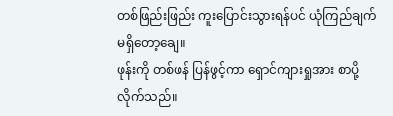တစ်ဖြည်းဖြည်း ကူးပြောင်းသွားရန်ပင် ယုံကြည်ချက် မရှိတော့ချေ။
ဖုန်းကို တစ်ဖန် ပြန်ဖွင့်ကာ ရှောင်ကျားရှုအား စာပို့လိုက်သည်။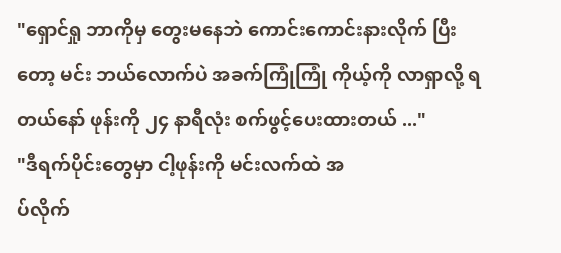"ရှောင်ရှု ဘာကိုမှ တွေးမနေဘဲ ကောင်းကောင်းနားလိုက် ပြီးတော့ မင်း ဘယ်လောက်ပဲ အခက်ကြုံကြုံ ကိုယ့်ကို လာရှာလို့ ရတယ်နော် ဖုန်းကို ၂၄ နာရီလုံး စက်ဖွင့်ပေးထားတယ် ..."
"ဒီရက်ပိုင်းတွေမှာ ငါ့ဖုန်းကို မင်းလက်ထဲ အ
ပ်လိုက်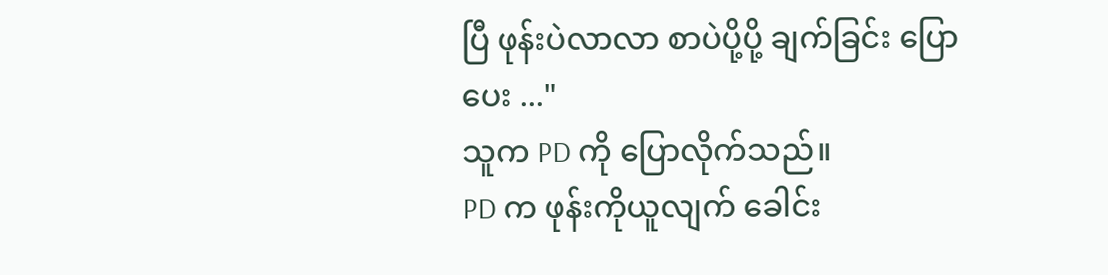ပြီ ဖုန်းပဲလာလာ စာပဲပို့ပို့ ချက်ခြင်း ပြောပေး ..."
သူက PD ကို ပြောလိုက်သည်။
PD က ဖုန်းကိုယူလျက် ခေါင်း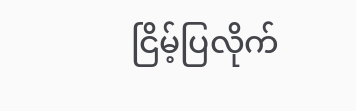ငြိမ့်ပြလိုက်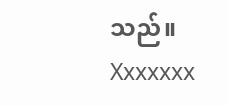သည်။
Xxxxxxx